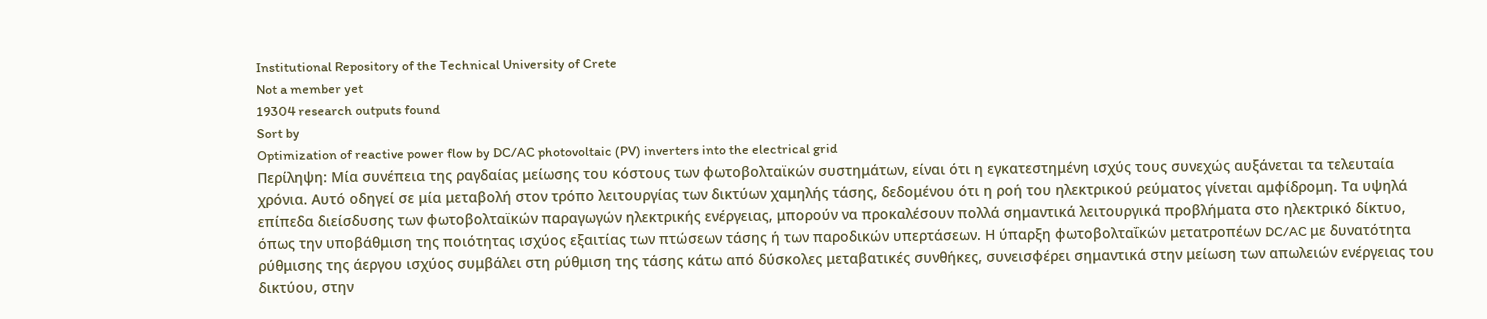Institutional Repository of the Technical University of Crete
Not a member yet
19304 research outputs found
Sort by
Optimization of reactive power flow by DC/AC photovoltaic (PV) inverters into the electrical grid
Περίληψη: Μία συνέπεια της ραγδαίας μείωσης του κόστους των φωτοβολταϊκών συστημάτων, είναι ότι η εγκατεστημένη ισχύς τους συνεχώς αυξάνεται τα τελευταία χρόνια. Αυτό οδηγεί σε μία μεταβολή στον τρόπο λειτουργίας των δικτύων χαμηλής τάσης, δεδομένου ότι η ροή του ηλεκτρικού ρεύματος γίνεται αμφίδρομη. Τα υψηλά επίπεδα διείσδυσης των φωτοβολταϊκών παραγωγών ηλεκτρικής ενέργειας, μπορούν να προκαλέσουν πολλά σημαντικά λειτουργικά προβλήματα στο ηλεκτρικό δίκτυο, όπως την υποβάθμιση της ποιότητας ισχύος εξαιτίας των πτώσεων τάσης ή των παροδικών υπερτάσεων. Η ύπαρξη φωτοβολταΐκών μετατροπέων DC/AC με δυνατότητα ρύθμισης της άεργου ισχύος συμβάλει στη ρύθμιση της τάσης κάτω από δύσκολες μεταβατικές συνθήκες, συνεισφέρει σημαντικά στην μείωση των απωλειών ενέργειας του δικτύου, στην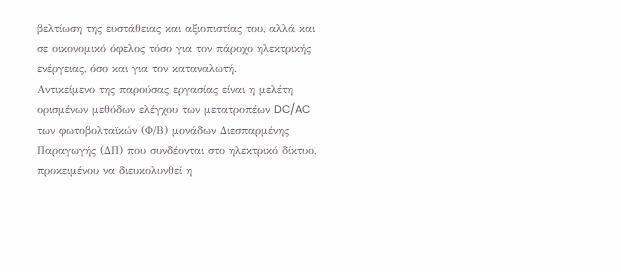βελτίωση της ευστάθειας και αξιοπιστίας του, αλλά και σε οικονομικό όφελος τόσο για τον πάροχο ηλεκτρικής ενέργειας, όσο και για τον καταναλωτή.
Αντικείμενο της παρούσας εργασίας είναι η μελέτη ορισμένων μεθόδων ελέγχου των μετατροπέων DC/AC των φωτοβολταϊκών (Φ/Β) μονάδων Διεσπαρμένης Παραγωγής (ΔΠ) που συνδέονται στο ηλεκτρικό δίκτυο, προκειμένου να διευκολυνθεί η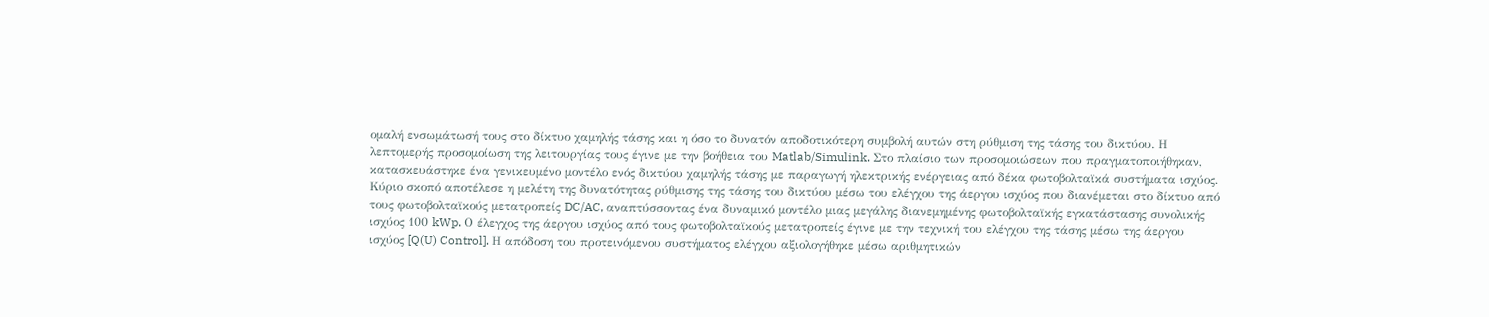ομαλή ενσωμάτωσή τους στο δίκτυο χαμηλής τάσης και η όσο το δυνατόν αποδοτικότερη συμβολή αυτών στη ρύθμιση της τάσης του δικτύου. Η λεπτομερής προσομοίωση της λειτουργίας τους έγινε με την βοήθεια του Matlab/Simulink. Στο πλαίσιο των προσομοιώσεων που πραγματοποιήθηκαν, κατασκευάστηκε ένα γενικευμένο μοντέλο ενός δικτύου χαμηλής τάσης με παραγωγή ηλεκτρικής ενέργειας από δέκα φωτοβολταϊκά συστήματα ισχύος. Κύριο σκοπό αποτέλεσε η μελέτη της δυνατότητας ρύθμισης της τάσης του δικτύου μέσω του ελέγχου της άεργου ισχύος που διανέμεται στο δίκτυο από τους φωτοβολταϊκούς μετατροπείς DC/AC, αναπτύσσοντας ένα δυναμικό μοντέλο μιας μεγάλης διανεμημένης φωτοβολταϊκής εγκατάστασης συνολικής ισχύος 100 kWp. Ο έλεγχος της άεργου ισχύος από τους φωτοβολταϊκούς μετατροπείς έγινε με την τεχνική του ελέγχου της τάσης μέσω της άεργου ισχύος [Q(U) Control]. Η απόδοση του προτεινόμενου συστήματος ελέγχου αξιολογήθηκε μέσω αριθμητικών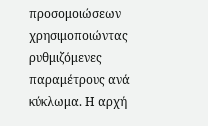προσομοιώσεων χρησιμοποιώντας ρυθμιζόμενες παραμέτρους ανά κύκλωμα. Η αρχή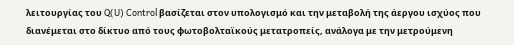λειτουργίας του Q(U) Control βασίζεται στον υπολογισμό και την μεταβολή της άεργου ισχύος που διανέμεται στο δίκτυο από τους φωτοβολταϊκούς μετατροπείς, ανάλογα με την μετρούμενη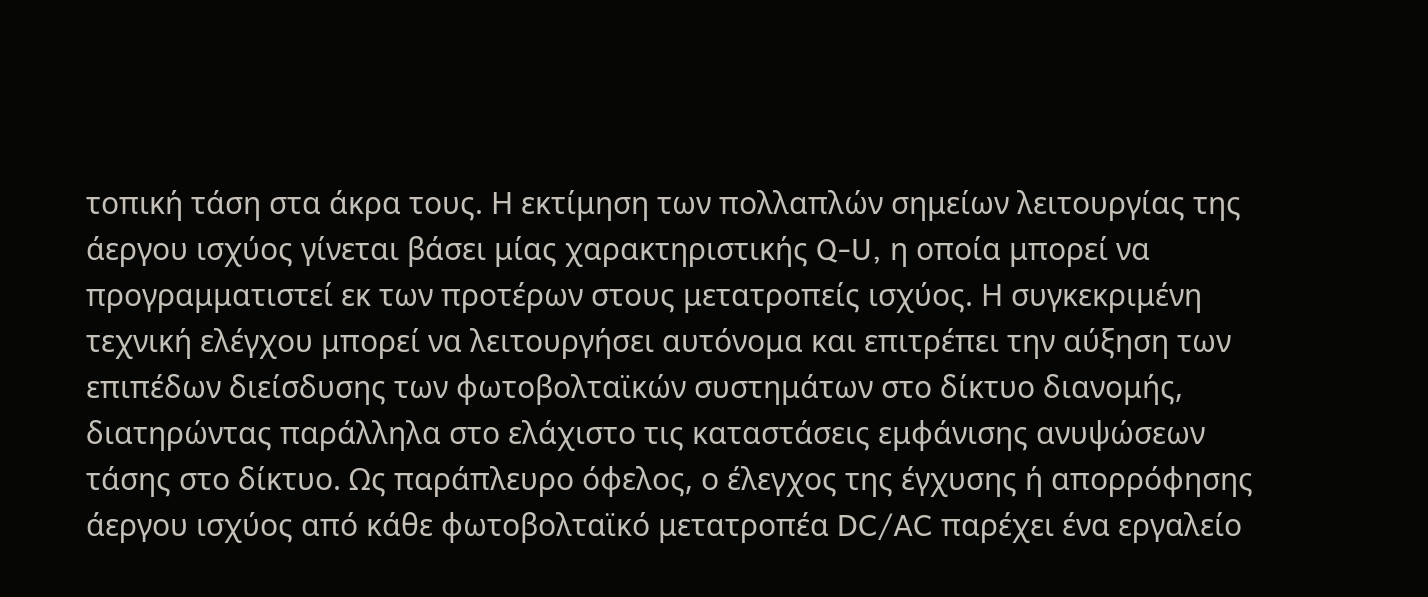τοπική τάση στα άκρα τους. Η εκτίμηση των πολλαπλών σημείων λειτουργίας της άεργου ισχύος γίνεται βάσει μίας χαρακτηριστικής Q-U, η οποία μπορεί να προγραμματιστεί εκ των προτέρων στους μετατροπείς ισχύος. Η συγκεκριμένη τεχνική ελέγχου μπορεί να λειτουργήσει αυτόνομα και επιτρέπει την αύξηση των επιπέδων διείσδυσης των φωτοβολταϊκών συστημάτων στο δίκτυο διανομής, διατηρώντας παράλληλα στο ελάχιστο τις καταστάσεις εμφάνισης ανυψώσεων τάσης στο δίκτυο. Ως παράπλευρο όφελος, ο έλεγχος της έγχυσης ή απορρόφησης άεργου ισχύος από κάθε φωτοβολταϊκό μετατροπέα DC/AC παρέχει ένα εργαλείο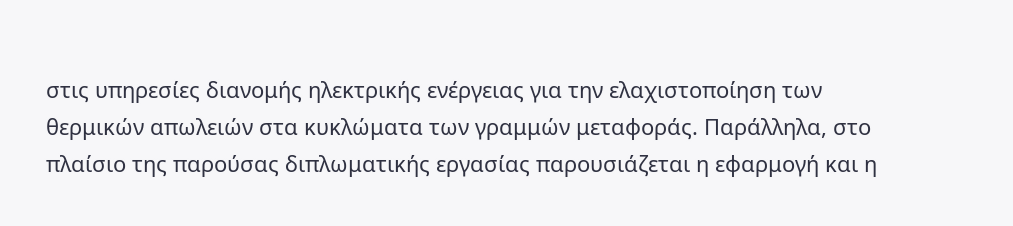στις υπηρεσίες διανομής ηλεκτρικής ενέργειας για την ελαχιστοποίηση των θερμικών απωλειών στα κυκλώματα των γραμμών μεταφοράς. Παράλληλα, στο πλαίσιο της παρούσας διπλωματικής εργασίας παρουσιάζεται η εφαρμογή και η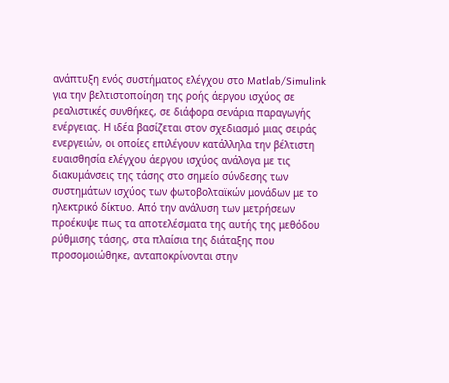ανάπτυξη ενός συστήματος ελέγχου στο Matlab/Simulink για την βελτιστοποίηση της ροής άεργου ισχύος σε ρεαλιστικές συνθήκες, σε διάφορα σενάρια παραγωγής ενέργειας. Η ιδέα βασίζεται στον σχεδιασμό μιας σειράς ενεργειών, οι οποίες επιλέγουν κατάλληλα την βέλτιστη ευαισθησία ελέγχου άεργου ισχύος ανάλογα με τις διακυμάνσεις της τάσης στο σημείο σύνδεσης των συστημάτων ισχύος των φωτοβολταϊκών μονάδων με το ηλεκτρικό δίκτυο. Από την ανάλυση των μετρήσεων προέκυψε πως τα αποτελέσματα της αυτής της μεθόδου ρύθμισης τάσης, στα πλαίσια της διάταξης που προσομοιώθηκε, ανταποκρίνονται στην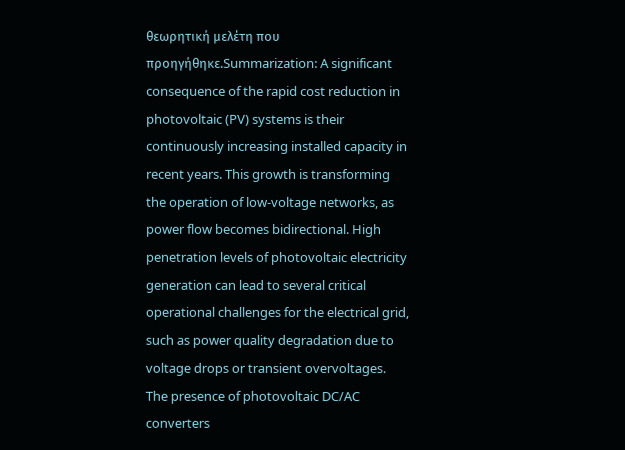θεωρητική μελέτη που προηγήθηκε.Summarization: A significant consequence of the rapid cost reduction in photovoltaic (PV) systems is their continuously increasing installed capacity in recent years. This growth is transforming the operation of low-voltage networks, as power flow becomes bidirectional. High penetration levels of photovoltaic electricity generation can lead to several critical operational challenges for the electrical grid, such as power quality degradation due to voltage drops or transient overvoltages. The presence of photovoltaic DC/AC converters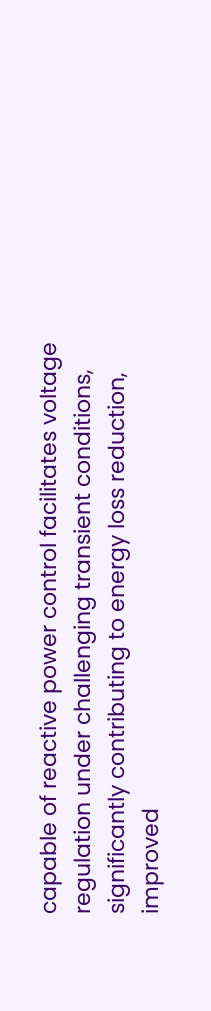capable of reactive power control facilitates voltage regulation under challenging transient conditions, significantly contributing to energy loss reduction, improved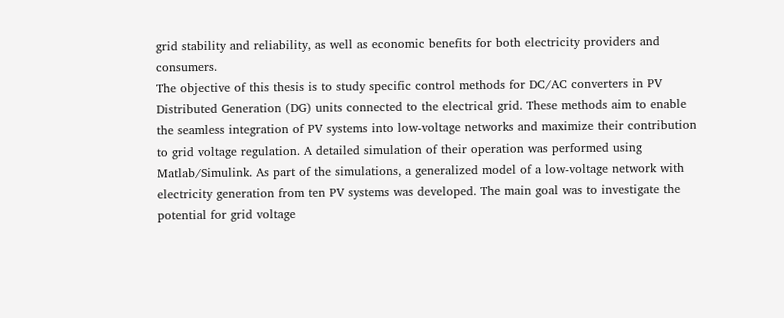grid stability and reliability, as well as economic benefits for both electricity providers and consumers.
The objective of this thesis is to study specific control methods for DC/AC converters in PV Distributed Generation (DG) units connected to the electrical grid. These methods aim to enable the seamless integration of PV systems into low-voltage networks and maximize their contribution to grid voltage regulation. A detailed simulation of their operation was performed using Matlab/Simulink. As part of the simulations, a generalized model of a low-voltage network with electricity generation from ten PV systems was developed. The main goal was to investigate the potential for grid voltage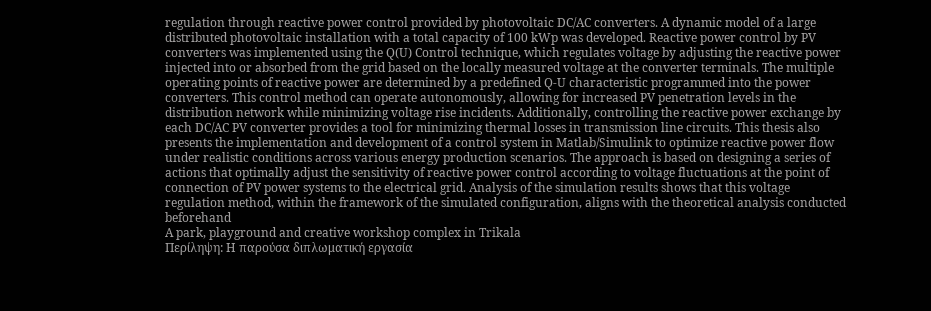regulation through reactive power control provided by photovoltaic DC/AC converters. A dynamic model of a large distributed photovoltaic installation with a total capacity of 100 kWp was developed. Reactive power control by PV converters was implemented using the Q(U) Control technique, which regulates voltage by adjusting the reactive power injected into or absorbed from the grid based on the locally measured voltage at the converter terminals. The multiple operating points of reactive power are determined by a predefined Q-U characteristic programmed into the power converters. This control method can operate autonomously, allowing for increased PV penetration levels in the distribution network while minimizing voltage rise incidents. Additionally, controlling the reactive power exchange by each DC/AC PV converter provides a tool for minimizing thermal losses in transmission line circuits. This thesis also presents the implementation and development of a control system in Matlab/Simulink to optimize reactive power flow under realistic conditions across various energy production scenarios. The approach is based on designing a series of actions that optimally adjust the sensitivity of reactive power control according to voltage fluctuations at the point of connection of PV power systems to the electrical grid. Analysis of the simulation results shows that this voltage regulation method, within the framework of the simulated configuration, aligns with the theoretical analysis conducted beforehand
A park, playground and creative workshop complex in Trikala
Περίληψη: Η παρούσα διπλωματική εργασία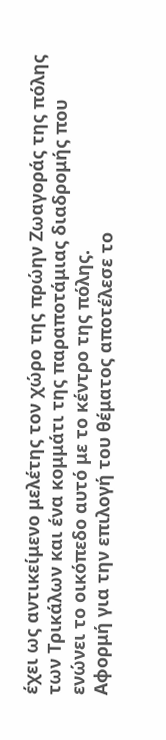έχει ως αντικείμενο μελέτης τον χώρο της πρώην Ζωαγοράς της πόλης των Τρικάλων και ένα κομμάτι της παραποτάμιας διαδρομής που ενώνει το οικόπεδο αυτό με το κέντρο της πόλης.
Αφορμή για την επιλογή του θέματος αποτέλεσε το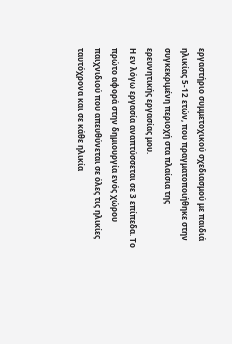εργαστήριο συμμετοχικού σχεδιασμού με παιδιά ηλικίας 5-12 ετών, που πραγματοποιήθηκε στην συγκεκριμένη περιοχή στα πλαίσια της ερευνητικής εργασίας μου.
Η εν λόγω εργασία αναπτύσσεται σε 3 επίπεδα. Το πρώτο αφορά στην δημιουργία ενός χώρου παιχνιδιού που απευθύνεται σε όλες τις ηλικίες ταυτόχρονα και σε κάθε ηλικία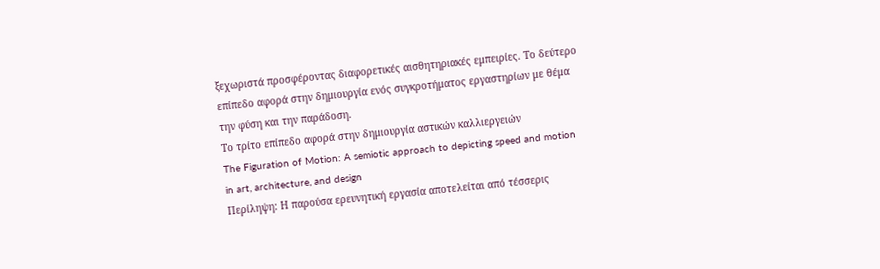ξεχωριστά προσφέροντας διαφορετικές αισθητηριακές εμπειρίες. Το δεύτερο επίπεδο αφορά στην δημιουργία ενός συγκροτήματος εργαστηρίων με θέμα την φύση και την παράδοση.
Το τρίτο επίπεδο αφορά στην δημιουργία αστικών καλλιεργειών
The Figuration of Motion: A semiotic approach to depicting speed and motion in art, architecture, and design
Περίληψη: Η παρούσα ερευνητική εργασία αποτελείται από τέσσερις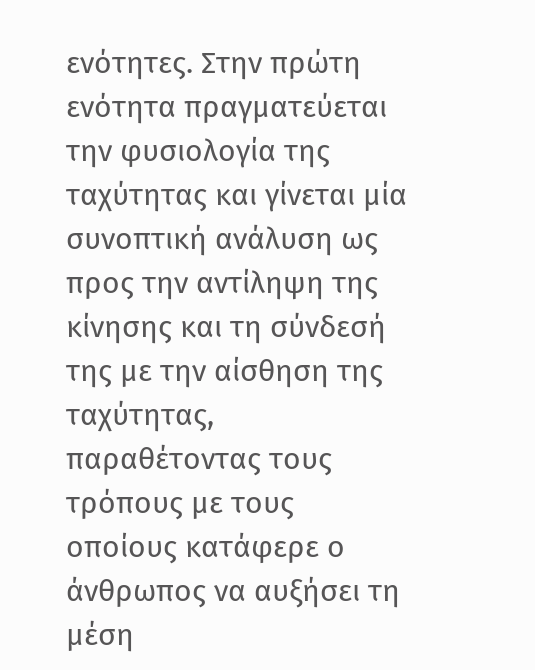ενότητες. Στην πρώτη ενότητα πραγματεύεται την φυσιολογία της ταχύτητας και γίνεται μία συνοπτική ανάλυση ως προς την αντίληψη της κίνησης και τη σύνδεσή της με την αίσθηση της ταχύτητας, παραθέτοντας τους τρόπους με τους οποίους κατάφερε ο άνθρωπος να αυξήσει τη μέση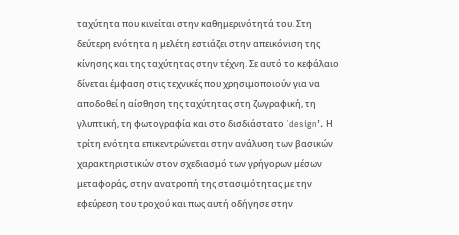ταχύτητα που κινείται στην καθημερινότητά του. Στη δεύτερη ενότητα η μελέτη εστιάζει στην απεικόνιση της κίνησης και της ταχύτητας στην τέχνη. Σε αυτό το κεφάλαιο δίνεται έμφαση στις τεχνικές που χρησιμοποιούν για να αποδοθεί η αίσθηση της ταχύτητας στη ζωγραφική, τη γλυπτική, τη φωτογραφία και στο δισδιάστατο ΄design’. Η τρίτη ενότητα επικεντρώνεται στην ανάλυση των βασικών χαρακτηριστικών στον σχεδιασμό των γρήγορων μέσων μεταφοράς, στην ανατροπή της στασιμότητας με την εφεύρεση του τροχού και πως αυτή οδήγησε στην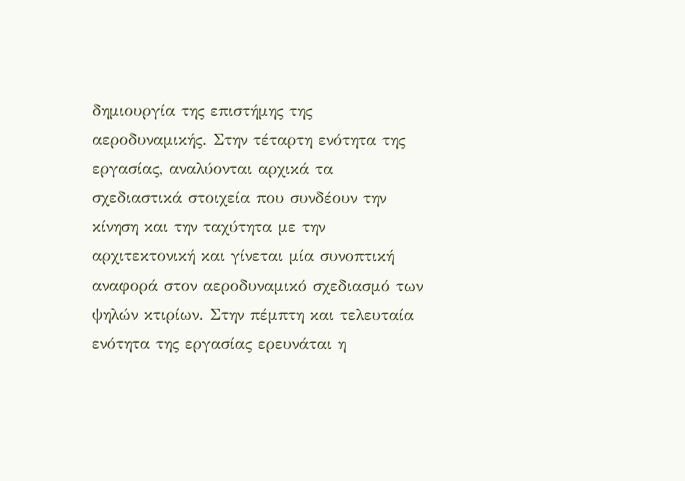δημιουργία της επιστήμης της αεροδυναμικής. Στην τέταρτη ενότητα της εργασίας, αναλύονται αρχικά τα σχεδιαστικά στοιχεία που συνδέουν την κίνηση και την ταχύτητα με την αρχιτεκτονική και γίνεται μία συνοπτική αναφορά στον αεροδυναμικό σχεδιασμό των ψηλών κτιρίων. Στην πέμπτη και τελευταία ενότητα της εργασίας ερευνάται η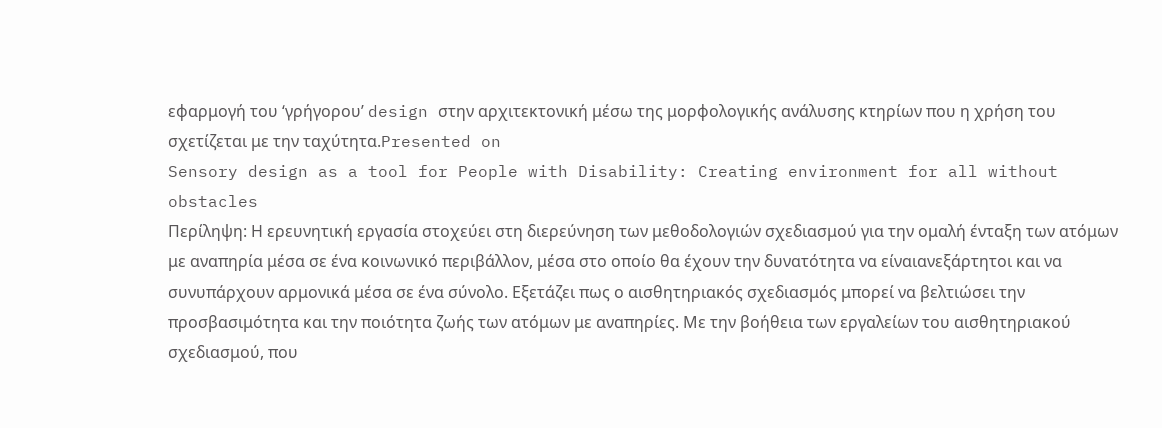εφαρμογή του ‘γρήγορου’ design στην αρχιτεκτονική μέσω της μορφολογικής ανάλυσης κτηρίων που η χρήση του σχετίζεται με την ταχύτητα.Presented on
Sensory design as a tool for People with Disability: Creating environment for all without obstacles
Περίληψη: Η ερευνητική εργασία στοχεύει στη διερεύνηση των μεθοδολογιών σχεδιασμού για την ομαλή ένταξη των ατόμων με αναπηρία μέσα σε ένα κοινωνικό περιβάλλον, μέσα στο οποίο θα έχουν την δυνατότητα να είναιανεξάρτητοι και να συνυπάρχουν αρμονικά μέσα σε ένα σύνολο. Εξετάζει πως ο αισθητηριακός σχεδιασμός μπορεί να βελτιώσει την προσβασιμότητα και την ποιότητα ζωής των ατόμων με αναπηρίες. Με την βοήθεια των εργαλείων του αισθητηριακού σχεδιασμού, που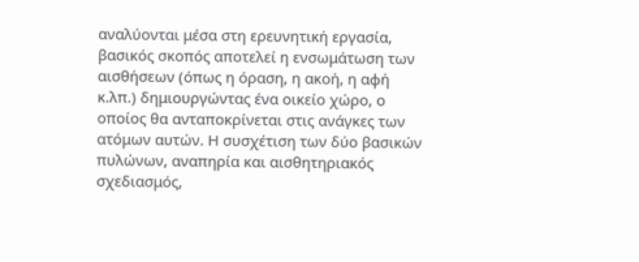αναλύονται μέσα στη ερευνητική εργασία, βασικός σκοπός αποτελεί η ενσωμάτωση των αισθήσεων (όπως η όραση, η ακοή, η αφή κ.λπ.) δημιουργώντας ένα οικείο χώρο, ο οποίος θα ανταποκρίνεται στις ανάγκες των ατόμων αυτών. Η συσχέτιση των δύο βασικών πυλώνων, αναπηρία και αισθητηριακός σχεδιασμός,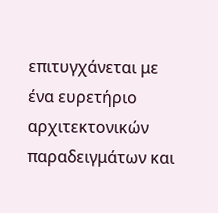επιτυγχάνεται με ένα ευρετήριο αρχιτεκτονικών παραδειγμάτων και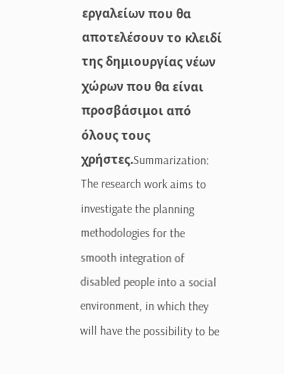εργαλείων που θα αποτελέσουν το κλειδί της δημιουργίας νέων χώρων που θα είναι προσβάσιμοι από όλους τους χρήστες.Summarization: The research work aims to investigate the planning methodologies for the smooth integration of disabled people into a social environment, in which they will have the possibility to be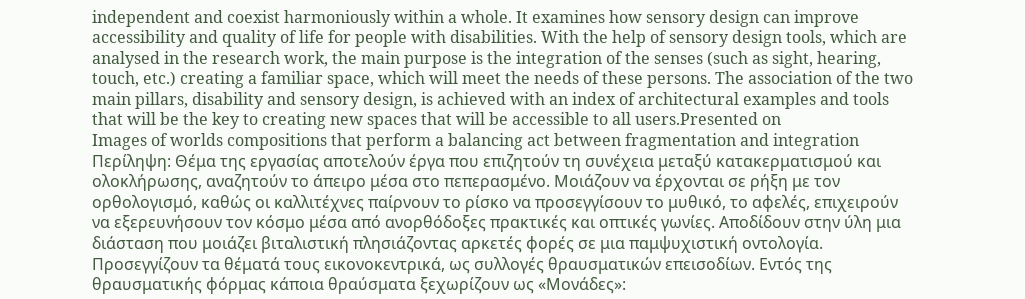independent and coexist harmoniously within a whole. It examines how sensory design can improve accessibility and quality of life for people with disabilities. With the help of sensory design tools, which are analysed in the research work, the main purpose is the integration of the senses (such as sight, hearing, touch, etc.) creating a familiar space, which will meet the needs of these persons. The association of the two main pillars, disability and sensory design, is achieved with an index of architectural examples and tools that will be the key to creating new spaces that will be accessible to all users.Presented on
Images of worlds compositions that perform a balancing act between fragmentation and integration
Περίληψη: Θέμα της εργασίας αποτελούν έργα που επιζητούν τη συνέχεια μεταξύ κατακερματισμού και ολοκλήρωσης, αναζητούν το άπειρο μέσα στο πεπερασμένο. Μοιάζουν να έρχονται σε ρήξη με τον ορθολογισμό, καθώς οι καλλιτέχνες παίρνουν το ρίσκο να προσεγγίσουν το μυθικό, το αφελές, επιχειρούν να εξερευνήσουν τον κόσμο μέσα από ανορθόδοξες πρακτικές και οπτικές γωνίες. Αποδίδουν στην ύλη μια διάσταση που μοιάζει βιταλιστική πλησιάζοντας αρκετές φορές σε μια παμψυχιστική οντολογία. Προσεγγίζουν τα θέματά τους εικονοκεντρικά, ως συλλογές θραυσματικών επεισοδίων. Εντός της θραυσματικής φόρμας κάποια θραύσματα ξεχωρίζουν ως «Μονάδες»: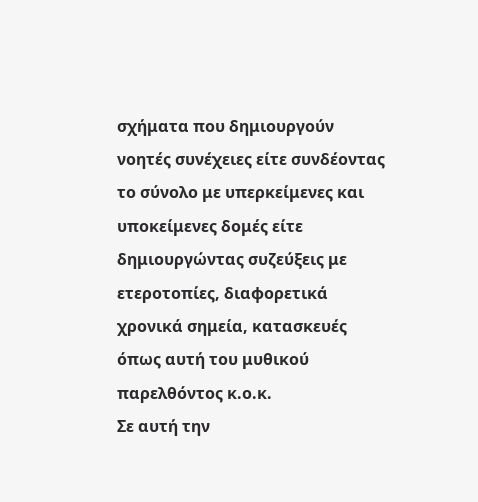σχήματα που δημιουργούν νοητές συνέχειες είτε συνδέοντας το σύνολο με υπερκείμενες και υποκείμενες δομές είτε δημιουργώντας συζεύξεις με ετεροτοπίες, διαφορετικά χρονικά σημεία, κατασκευές όπως αυτή του μυθικού παρελθόντος κ.ο.κ.
Σε αυτή την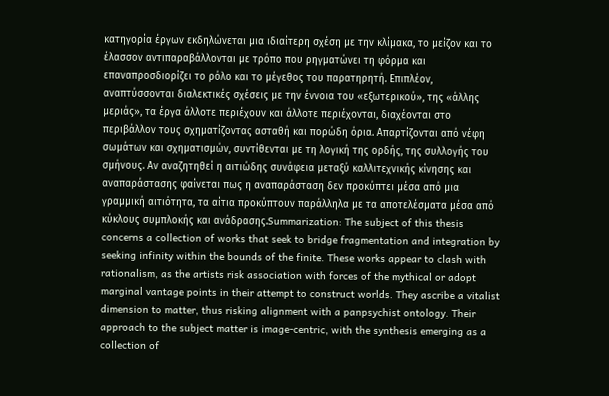κατηγορία έργων εκδηλώνεται μια ιδιαίτερη σχέση με την κλίμακα, το μείζον και το έλασσον αντιπαραβάλλονται με τρόπο που ρηγματώνει τη φόρμα και επαναπροσδιορίζει το ρόλο και το μέγεθος του παρατηρητή. Επιπλέον, αναπτύσσονται διαλεκτικές σχέσεις με την έννοια του «εξωτερικού», της «άλλης μεριάς», τα έργα άλλοτε περιέχουν και άλλοτε περιέχονται, διαχέονται στο περιβάλλον τους σχηματίζοντας ασταθή και πορώδη όρια. Απαρτίζονται από νέφη σωμάτων και σχηματισμών, συντίθενται με τη λογική της ορδής, της συλλογής του σμήνους. Αν αναζητηθεί η αιτιώδης συνάφεια μεταξύ καλλιτεχνικής κίνησης και αναπαράστασης φαίνεται πως η αναπαράσταση δεν προκύπτει μέσα από μια γραμμική αιτιότητα, τα αίτια προκύπτουν παράλληλα με τα αποτελέσματα μέσα από κύκλους συμπλοκής και ανάδρασης.Summarization: The subject of this thesis concerns a collection of works that seek to bridge fragmentation and integration by seeking infinity within the bounds of the finite. These works appear to clash with rationalism, as the artists risk association with forces of the mythical or adopt marginal vantage points in their attempt to construct worlds. They ascribe a vitalist dimension to matter, thus risking alignment with a panpsychist ontology. Their approach to the subject matter is image-centric, with the synthesis emerging as a collection of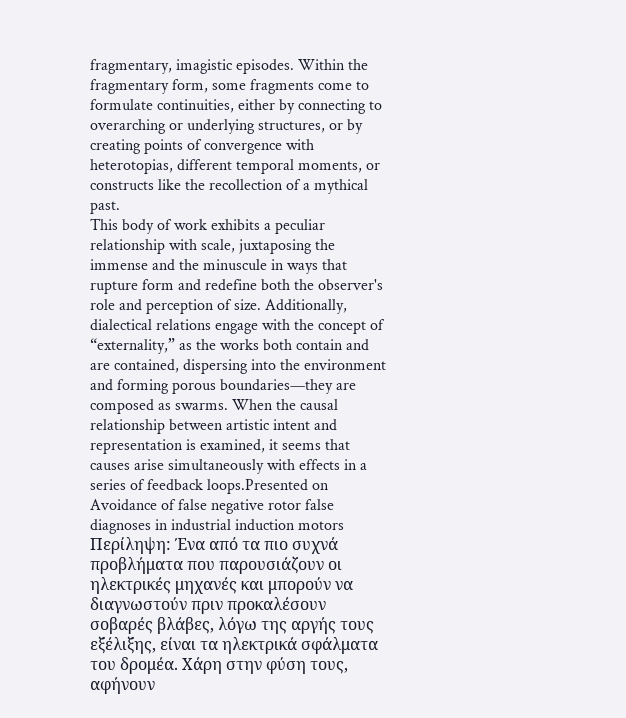fragmentary, imagistic episodes. Within the fragmentary form, some fragments come to formulate continuities, either by connecting to overarching or underlying structures, or by creating points of convergence with heterotopias, different temporal moments, or constructs like the recollection of a mythical past.
This body of work exhibits a peculiar relationship with scale, juxtaposing the immense and the minuscule in ways that rupture form and redefine both the observer's role and perception of size. Additionally, dialectical relations engage with the concept of “externality,” as the works both contain and are contained, dispersing into the environment and forming porous boundaries—they are composed as swarms. When the causal relationship between artistic intent and representation is examined, it seems that causes arise simultaneously with effects in a series of feedback loops.Presented on
Avoidance of false negative rotor false diagnoses in industrial induction motors
Περίληψη: Ένα από τα πιο συχνά προβλήματα που παρουσιάζουν οι ηλεκτρικές μηχανές και μπορούν να διαγνωστούν πριν προκαλέσουν σοβαρές βλάβες, λόγω της αργής τους εξέλιξης, είναι τα ηλεκτρικά σφάλματα του δρομέα. Χάρη στην φύση τους, αφήνουν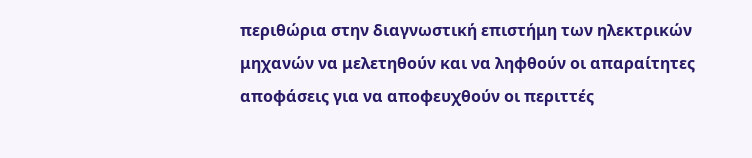περιθώρια στην διαγνωστική επιστήμη των ηλεκτρικών μηχανών να μελετηθούν και να ληφθούν οι απαραίτητες αποφάσεις για να αποφευχθούν οι περιττές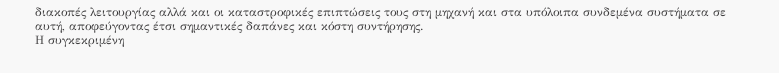διακοπές λειτουργίας αλλά και οι καταστροφικές επιπτώσεις τους στη μηχανή και στα υπόλοιπα συνδεμένα συστήματα σε αυτή, αποφεύγοντας έτσι σημαντικές δαπάνες και κόστη συντήρησης.
Η συγκεκριμένη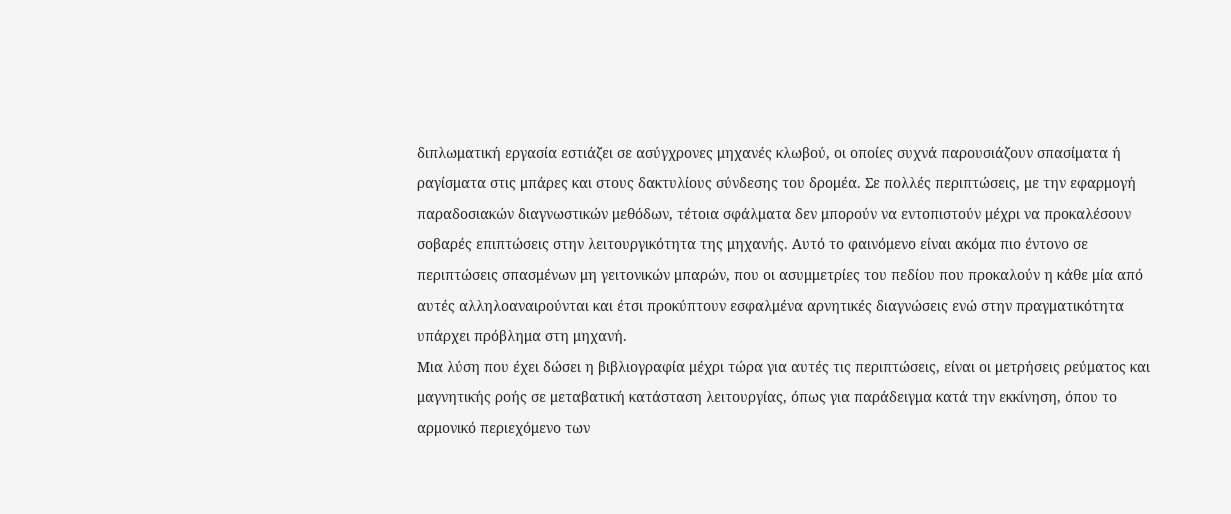διπλωματική εργασία εστιάζει σε ασύγχρονες μηχανές κλωβού, οι οποίες συχνά παρουσιάζουν σπασίματα ή ραγίσματα στις μπάρες και στους δακτυλίους σύνδεσης του δρομέα. Σε πολλές περιπτώσεις, με την εφαρμογή παραδοσιακών διαγνωστικών μεθόδων, τέτοια σφάλματα δεν μπορούν να εντοπιστούν μέχρι να προκαλέσουν σοβαρές επιπτώσεις στην λειτουργικότητα της μηχανής. Αυτό το φαινόμενο είναι ακόμα πιο έντονο σε περιπτώσεις σπασμένων μη γειτονικών μπαρών, που οι ασυμμετρίες του πεδίου που προκαλούν η κάθε μία από αυτές αλληλοαναιρούνται και έτσι προκύπτουν εσφαλμένα αρνητικές διαγνώσεις ενώ στην πραγματικότητα υπάρχει πρόβλημα στη μηχανή.
Μια λύση που έχει δώσει η βιβλιογραφία μέχρι τώρα για αυτές τις περιπτώσεις, είναι οι μετρήσεις ρεύματος και μαγνητικής ροής σε μεταβατική κατάσταση λειτουργίας, όπως για παράδειγμα κατά την εκκίνηση, όπου το αρμονικό περιεχόμενο των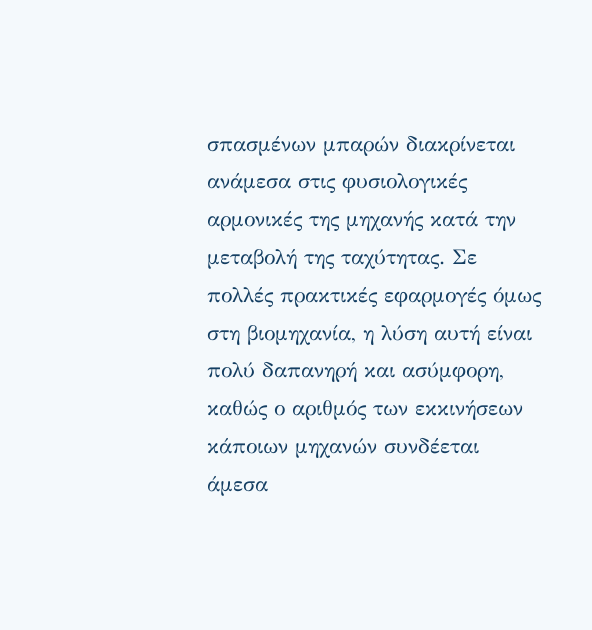σπασμένων μπαρών διακρίνεται ανάμεσα στις φυσιολογικές αρμονικές της μηχανής κατά την μεταβολή της ταχύτητας. Σε πολλές πρακτικές εφαρμογές όμως στη βιομηχανία, η λύση αυτή είναι πολύ δαπανηρή και ασύμφορη, καθώς ο αριθμός των εκκινήσεων κάποιων μηχανών συνδέεται άμεσα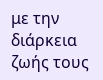με την διάρκεια ζωής τους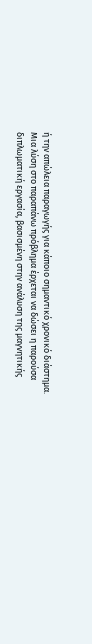ή την απώλεια παραγωγής για κάποιο σημαντικό χρονικό διάστημα.
Μια λύση στο παραπάνω πρόβλημα έρχεται να δώσει η παρούσα διπλωματική εργασία, βασισμένη στην ανάλυση της μαγνητικής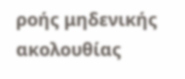ροής μηδενικής ακολουθίας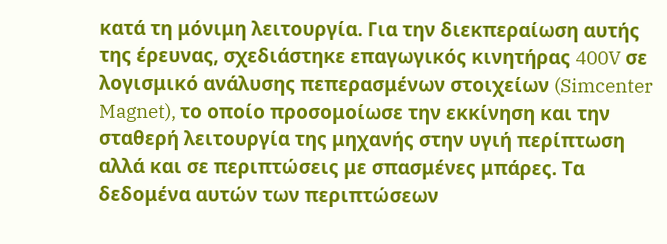κατά τη μόνιμη λειτουργία. Για την διεκπεραίωση αυτής της έρευνας, σχεδιάστηκε επαγωγικός κινητήρας 400V σε λογισμικό ανάλυσης πεπερασμένων στοιχείων (Simcenter Magnet), το οποίο προσομοίωσε την εκκίνηση και την σταθερή λειτουργία της μηχανής στην υγιή περίπτωση αλλά και σε περιπτώσεις με σπασμένες μπάρες. Τα δεδομένα αυτών των περιπτώσεων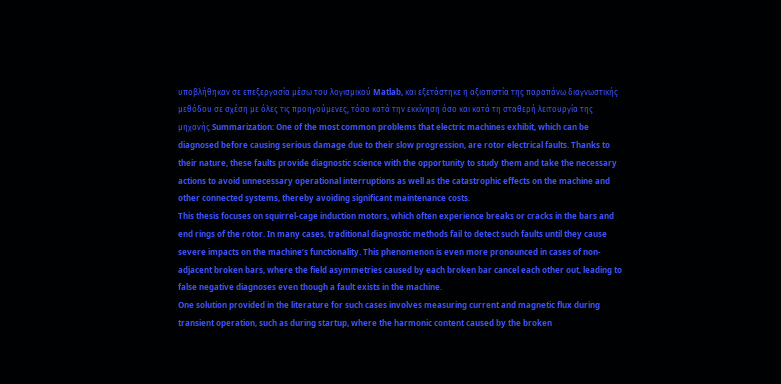υποβλήθηκαν σε επεξεργασία μέσω του λογισμικού Matlab, και εξετάστηκε η αξιοπιστία της παραπάνω διαγνωστικής μεθόδου σε σχέση με όλες τις προηγούμενες, τόσο κατά την εκκίνηση όσο και κατά τη σταθερή λειτουργία της μηχανής.Summarization: One of the most common problems that electric machines exhibit, which can be diagnosed before causing serious damage due to their slow progression, are rotor electrical faults. Thanks to their nature, these faults provide diagnostic science with the opportunity to study them and take the necessary actions to avoid unnecessary operational interruptions as well as the catastrophic effects on the machine and other connected systems, thereby avoiding significant maintenance costs.
This thesis focuses on squirrel-cage induction motors, which often experience breaks or cracks in the bars and end rings of the rotor. In many cases, traditional diagnostic methods fail to detect such faults until they cause severe impacts on the machine’s functionality. This phenomenon is even more pronounced in cases of non-adjacent broken bars, where the field asymmetries caused by each broken bar cancel each other out, leading to false negative diagnoses even though a fault exists in the machine.
One solution provided in the literature for such cases involves measuring current and magnetic flux during transient operation, such as during startup, where the harmonic content caused by the broken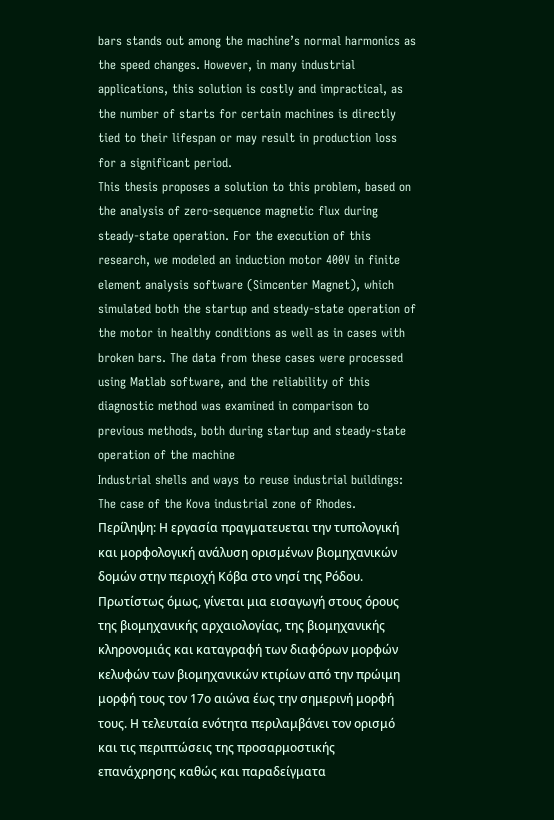bars stands out among the machine’s normal harmonics as the speed changes. However, in many industrial applications, this solution is costly and impractical, as the number of starts for certain machines is directly tied to their lifespan or may result in production loss for a significant period.
This thesis proposes a solution to this problem, based on the analysis of zero-sequence magnetic flux during steady-state operation. For the execution of this research, we modeled an induction motor 400V in finite element analysis software (Simcenter Magnet), which simulated both the startup and steady-state operation of the motor in healthy conditions as well as in cases with broken bars. The data from these cases were processed using Matlab software, and the reliability of this diagnostic method was examined in comparison to previous methods, both during startup and steady-state operation of the machine
Industrial shells and ways to reuse industrial buildings: The case of the Kova industrial zone of Rhodes.
Περίληψη: Η εργασία πραγματευεται την τυπολογική και μορφολογική ανάλυση ορισμένων βιομηχανικών δομών στην περιοχή Κόβα στο νησί της Ρόδου. Πρωτίστως όμως, γίνεται μια εισαγωγή στους όρους της βιομηχανικής αρχαιολογίας, της βιομηχανικής κληρονομιάς και καταγραφή των διαφόρων μορφών κελυφών των βιομηχανικών κτιρίων από την πρώιμη μορφή τους τον 17ο αιώνα έως την σημερινή μορφή τους. Η τελευταία ενότητα περιλαμβάνει τον ορισμό και τις περιπτώσεις της προσαρμοστικής επανάχρησης καθώς και παραδείγματα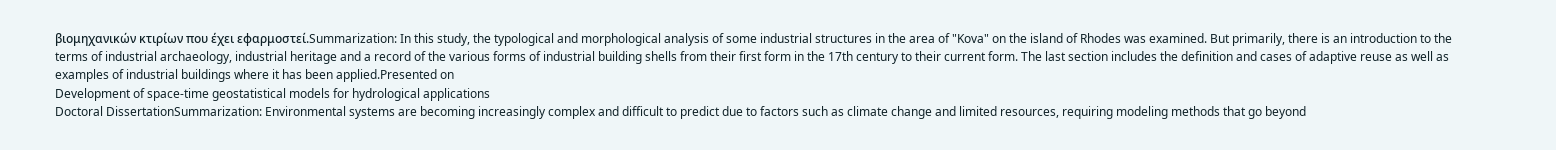βιομηχανικών κτιρίων που έχει εφαρμοστεί.Summarization: In this study, the typological and morphological analysis of some industrial structures in the area of "Kova" on the island of Rhodes was examined. But primarily, there is an introduction to the terms of industrial archaeology, industrial heritage and a record of the various forms of industrial building shells from their first form in the 17th century to their current form. The last section includes the definition and cases of adaptive reuse as well as examples of industrial buildings where it has been applied.Presented on
Development of space-time geostatistical models for hydrological applications
Doctoral DissertationSummarization: Environmental systems are becoming increasingly complex and difficult to predict due to factors such as climate change and limited resources, requiring modeling methods that go beyond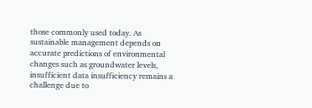those commonly used today. As sustainable management depends on accurate predictions of environmental changes such as groundwater levels, insufficient data insufficiency remains a challenge due to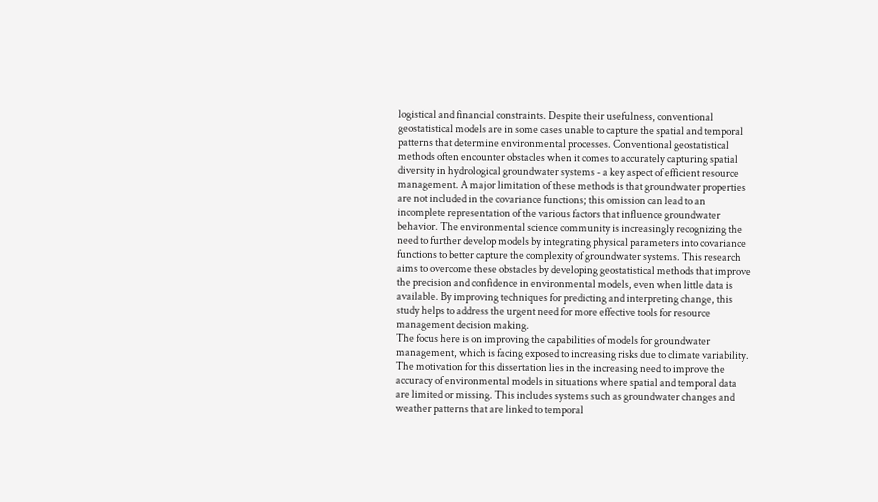logistical and financial constraints. Despite their usefulness, conventional geostatistical models are in some cases unable to capture the spatial and temporal patterns that determine environmental processes. Conventional geostatistical methods often encounter obstacles when it comes to accurately capturing spatial diversity in hydrological groundwater systems - a key aspect of efficient resource management. A major limitation of these methods is that groundwater properties are not included in the covariance functions; this omission can lead to an incomplete representation of the various factors that influence groundwater behavior. The environmental science community is increasingly recognizing the need to further develop models by integrating physical parameters into covariance functions to better capture the complexity of groundwater systems. This research aims to overcome these obstacles by developing geostatistical methods that improve the precision and confidence in environmental models, even when little data is available. By improving techniques for predicting and interpreting change, this study helps to address the urgent need for more effective tools for resource management decision making.
The focus here is on improving the capabilities of models for groundwater management, which is facing exposed to increasing risks due to climate variability. The motivation for this dissertation lies in the increasing need to improve the accuracy of environmental models in situations where spatial and temporal data are limited or missing. This includes systems such as groundwater changes and weather patterns that are linked to temporal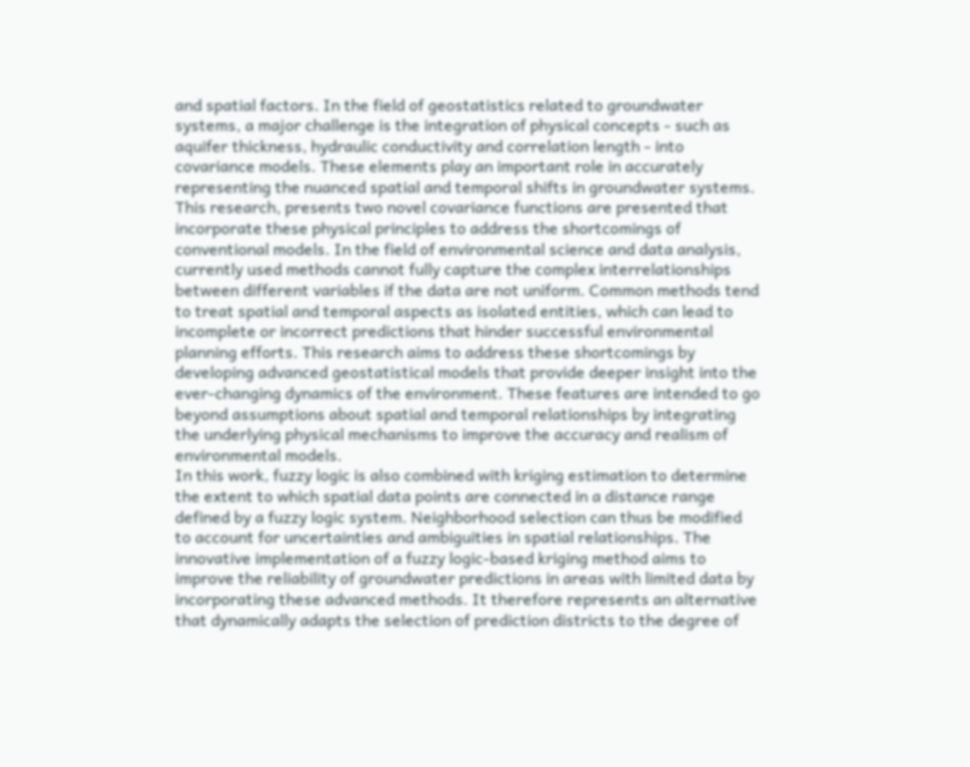and spatial factors. In the field of geostatistics related to groundwater systems, a major challenge is the integration of physical concepts - such as aquifer thickness, hydraulic conductivity and correlation length - into covariance models. These elements play an important role in accurately representing the nuanced spatial and temporal shifts in groundwater systems. This research, presents two novel covariance functions are presented that incorporate these physical principles to address the shortcomings of conventional models. In the field of environmental science and data analysis, currently used methods cannot fully capture the complex interrelationships between different variables if the data are not uniform. Common methods tend to treat spatial and temporal aspects as isolated entities, which can lead to incomplete or incorrect predictions that hinder successful environmental planning efforts. This research aims to address these shortcomings by developing advanced geostatistical models that provide deeper insight into the ever-changing dynamics of the environment. These features are intended to go beyond assumptions about spatial and temporal relationships by integrating the underlying physical mechanisms to improve the accuracy and realism of environmental models.
In this work, fuzzy logic is also combined with kriging estimation to determine the extent to which spatial data points are connected in a distance range defined by a fuzzy logic system. Neighborhood selection can thus be modified to account for uncertainties and ambiguities in spatial relationships. The innovative implementation of a fuzzy logic-based kriging method aims to improve the reliability of groundwater predictions in areas with limited data by incorporating these advanced methods. It therefore represents an alternative that dynamically adapts the selection of prediction districts to the degree of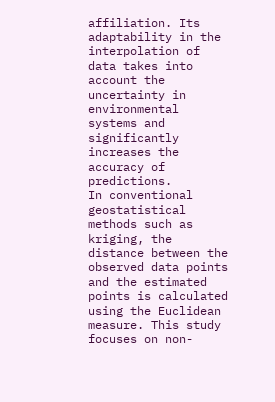affiliation. Its adaptability in the interpolation of data takes into account the uncertainty in environmental systems and significantly increases the accuracy of predictions.
In conventional geostatistical methods such as kriging, the distance between the observed data points and the estimated points is calculated using the Euclidean measure. This study focuses on non-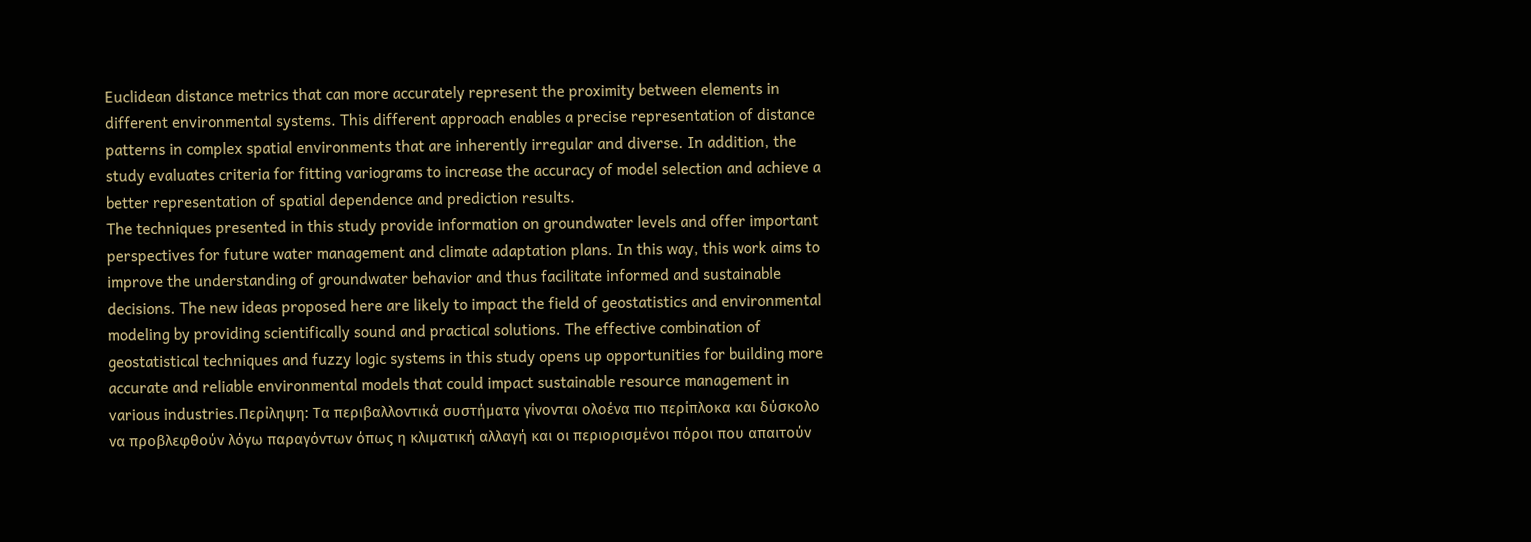Euclidean distance metrics that can more accurately represent the proximity between elements in different environmental systems. This different approach enables a precise representation of distance patterns in complex spatial environments that are inherently irregular and diverse. In addition, the study evaluates criteria for fitting variograms to increase the accuracy of model selection and achieve a better representation of spatial dependence and prediction results.
The techniques presented in this study provide information on groundwater levels and offer important perspectives for future water management and climate adaptation plans. In this way, this work aims to improve the understanding of groundwater behavior and thus facilitate informed and sustainable decisions. The new ideas proposed here are likely to impact the field of geostatistics and environmental modeling by providing scientifically sound and practical solutions. The effective combination of geostatistical techniques and fuzzy logic systems in this study opens up opportunities for building more accurate and reliable environmental models that could impact sustainable resource management in various industries.Περίληψη: Τα περιβαλλοντικά συστήματα γίνονται ολοένα πιο περίπλοκα και δύσκολο να προβλεφθούν λόγω παραγόντων όπως η κλιματική αλλαγή και οι περιορισμένοι πόροι που απαιτούν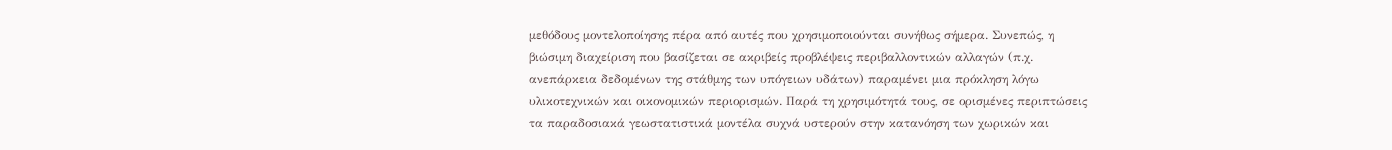μεθόδους μοντελοποίησης πέρα από αυτές που χρησιμοποιούνται συνήθως σήμερα. Συνεπώς, η βιώσιμη διαχείριση που βασίζεται σε ακριβείς προβλέψεις περιβαλλοντικών αλλαγών (π.χ. ανεπάρκεια δεδομένων της στάθμης των υπόγειων υδάτων) παραμένει μια πρόκληση λόγω υλικοτεχνικών και οικονομικών περιορισμών. Παρά τη χρησιμότητά τους, σε ορισμένες περιπτώσεις τα παραδοσιακά γεωστατιστικά μοντέλα συχνά υστερούν στην κατανόηση των χωρικών και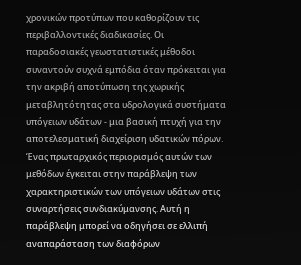χρονικών προτύπων που καθορίζουν τις περιβαλλοντικές διαδικασίες. Οι παραδοσιακές γεωστατιστικές μέθοδοι συναντούν συχνά εμπόδια όταν πρόκειται για την ακριβή αποτύπωση της χωρικής μεταβλητότητας στα υδρολογικά συστήματα υπόγειων υδάτων - μια βασική πτυχή για την αποτελεσματική διαχείριση υδατικών πόρων. Ένας πρωταρχικός περιορισμός αυτών των μεθόδων έγκειται στην παράβλεψη των χαρακτηριστικών των υπόγειων υδάτων στις συναρτήσεις συνδιακύμανσης. Αυτή η παράβλεψη μπορεί να οδηγήσει σε ελλιπή αναπαράσταση των διαφόρων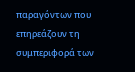παραγόντων που επηρεάζουν τη συμπεριφορά των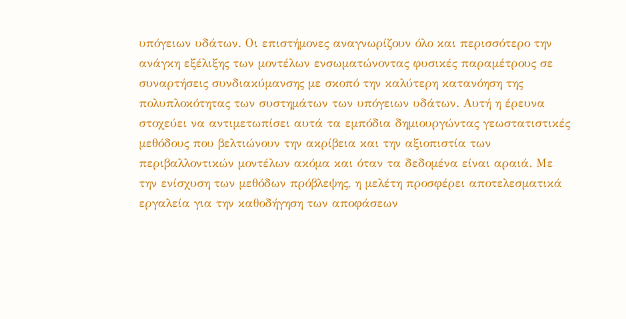υπόγειων υδάτων. Οι επιστήμονες αναγνωρίζουν όλο και περισσότερο την ανάγκη εξέλιξης των μοντέλων ενσωματώνοντας φυσικές παραμέτρους σε συναρτήσεις συνδιακύμανσης με σκοπό την καλύτερη κατανόηση της πολυπλοκότητας των συστημάτων των υπόγειων υδάτων. Αυτή η έρευνα στοχεύει να αντιμετωπίσει αυτά τα εμπόδια δημιουργώντας γεωστατιστικές μεθόδους που βελτιώνουν την ακρίβεια και την αξιοπιστία των περιβαλλοντικών μοντέλων ακόμα και όταν τα δεδομένα είναι αραιά. Με την ενίσχυση των μεθόδων πρόβλεψης, η μελέτη προσφέρει αποτελεσματικά εργαλεία για την καθοδήγηση των αποφάσεων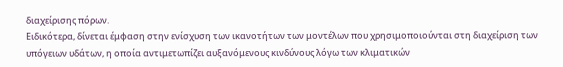διαχείρισης πόρων.
Ειδικότερα, δίνεται έμφαση στην ενίσχυση των ικανοτήτων των μοντέλων που χρησιμοποιούνται στη διαχείριση των υπόγειων υδάτων, η οποία αντιμετωπίζει αυξανόμενους κινδύνους λόγω των κλιματικών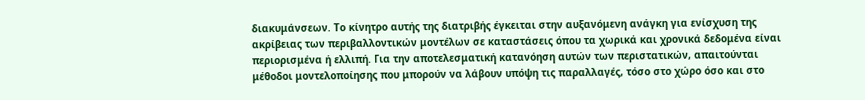διακυμάνσεων. Το κίνητρο αυτής της διατριβής έγκειται στην αυξανόμενη ανάγκη για ενίσχυση της ακρίβειας των περιβαλλοντικών μοντέλων σε καταστάσεις όπου τα χωρικά και χρονικά δεδομένα είναι περιορισμένα ή ελλιπή. Για την αποτελεσματική κατανόηση αυτών των περιστατικών, απαιτούνται μέθοδοι μοντελοποίησης που μπορούν να λάβουν υπόψη τις παραλλαγές, τόσο στο χώρο όσο και στο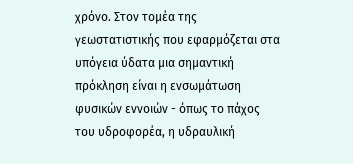χρόνο. Στον τομέα της γεωστατιστικής που εφαρμόζεται στα υπόγεια ύδατα μια σημαντική πρόκληση είναι η ενσωμάτωση φυσικών εννοιών - όπως το πάχος του υδροφορέα, η υδραυλική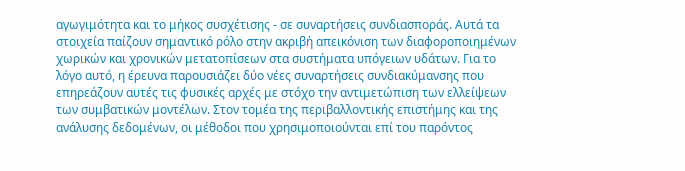αγωγιμότητα και το μήκος συσχέτισης - σε συναρτήσεις συνδιασποράς. Αυτά τα στοιχεία παίζουν σημαντικό ρόλο στην ακριβή απεικόνιση των διαφοροποιημένων χωρικών και χρονικών μετατοπίσεων στα συστήματα υπόγειων υδάτων. Για το λόγο αυτό, η έρευνα παρουσιάζει δύο νέες συναρτήσεις συνδιακύμανσης που επηρεάζουν αυτές τις φυσικές αρχές με στόχο την αντιμετώπιση των ελλείψεων των συμβατικών μοντέλων. Στον τομέα της περιβαλλοντικής επιστήμης και της ανάλυσης δεδομένων, οι μέθοδοι που χρησιμοποιούνται επί του παρόντος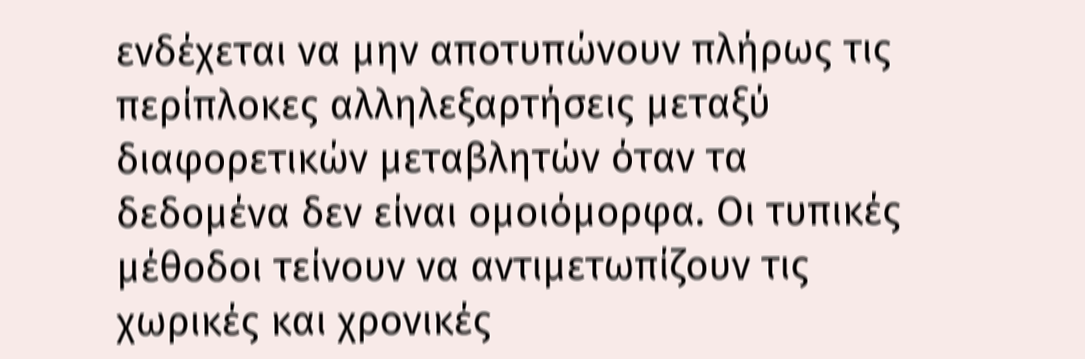ενδέχεται να μην αποτυπώνουν πλήρως τις περίπλοκες αλληλεξαρτήσεις μεταξύ διαφορετικών μεταβλητών όταν τα δεδομένα δεν είναι ομοιόμορφα. Οι τυπικές μέθοδοι τείνουν να αντιμετωπίζουν τις χωρικές και χρονικές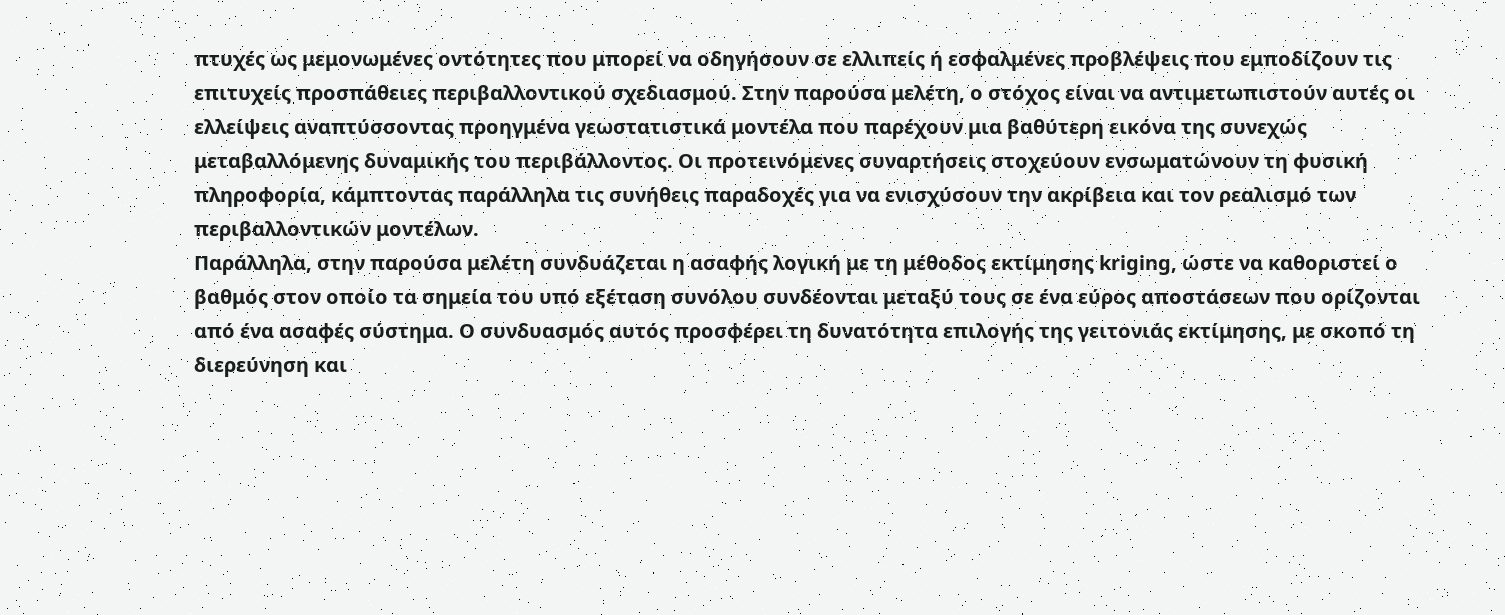πτυχές ως μεμονωμένες οντότητες που μπορεί να οδηγήσουν σε ελλιπείς ή εσφαλμένες προβλέψεις που εμποδίζουν τις επιτυχείς προσπάθειες περιβαλλοντικού σχεδιασμού. Στην παρούσα μελέτη, ο στόχος είναι να αντιμετωπιστούν αυτές οι ελλείψεις αναπτύσσοντας προηγμένα γεωστατιστικά μοντέλα που παρέχουν μια βαθύτερη εικόνα της συνεχώς μεταβαλλόμενης δυναμικής του περιβάλλοντος. Οι προτεινόμενες συναρτήσεις στοχεύουν ενσωματώνουν τη φυσική πληροφορία, κάμπτοντας παράλληλα τις συνήθεις παραδοχές για να ενισχύσουν την ακρίβεια και τον ρεαλισμό των περιβαλλοντικών μοντέλων.
Παράλληλα, στην παρούσα μελέτη συνδυάζεται η ασαφής λογική με τη μέθοδος εκτίμησης kriging, ώστε να καθοριστεί ο βαθμός στον οποίο τα σημεία του υπό εξέταση συνόλου συνδέονται μεταξύ τους σε ένα εύρος αποστάσεων που ορίζονται από ένα ασαφές σύστημα. Ο συνδυασμός αυτός προσφέρει τη δυνατότητα επιλογής της γειτονιάς εκτίμησης, με σκοπό τη διερεύνηση και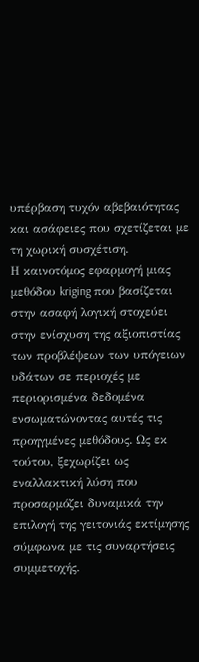υπέρβαση τυχόν αβεβαιότητας και ασάφειες που σχετίζεται με τη χωρική συσχέτιση.
Η καινοτόμος εφαρμογή μιας μεθόδου kriging που βασίζεται στην ασαφή λογική στοχεύει στην ενίσχυση της αξιοπιστίας των προβλέψεων των υπόγειων υδάτων σε περιοχές με περιορισμένα δεδομένα ενσωματώνοντας αυτές τις προηγμένες μεθόδους. Ως εκ τούτου, ξεχωρίζει ως εναλλακτική λύση που προσαρμόζει δυναμικά την επιλογή της γειτονιάς εκτίμησης σύμφωνα με τις συναρτήσεις συμμετοχής.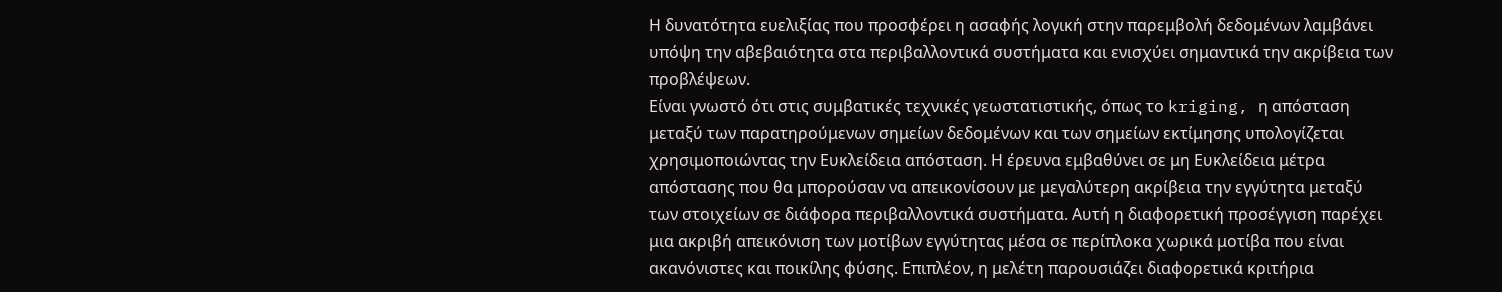Η δυνατότητα ευελιξίας που προσφέρει η ασαφής λογική στην παρεμβολή δεδομένων λαμβάνει υπόψη την αβεβαιότητα στα περιβαλλοντικά συστήματα και ενισχύει σημαντικά την ακρίβεια των προβλέψεων.
Είναι γνωστό ότι στις συμβατικές τεχνικές γεωστατιστικής, όπως το kriging, η απόσταση μεταξύ των παρατηρούμενων σημείων δεδομένων και των σημείων εκτίμησης υπολογίζεται χρησιμοποιώντας την Ευκλείδεια απόσταση. Η έρευνα εμβαθύνει σε μη Ευκλείδεια μέτρα απόστασης που θα μπορούσαν να απεικονίσουν με μεγαλύτερη ακρίβεια την εγγύτητα μεταξύ των στοιχείων σε διάφορα περιβαλλοντικά συστήματα. Αυτή η διαφορετική προσέγγιση παρέχει μια ακριβή απεικόνιση των μοτίβων εγγύτητας μέσα σε περίπλοκα χωρικά μοτίβα που είναι ακανόνιστες και ποικίλης φύσης. Επιπλέον, η μελέτη παρουσιάζει διαφορετικά κριτήρια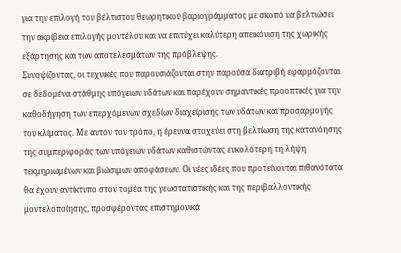για την επιλογή του βέλτιστου θεωρητικού βαριογράμματος με σκοπό να βελτιώσει την ακρίβεια επιλογής μοντέλου και να επιτύχει καλύτερη απεικόνιση της χωρικής εξάρτησης και των αποτελεσμάτων της πρόβλεψης.
Συνοψίζοντας, οι τεχνικές που παρουσιάζονται στην παρούσα διατριβή εφαρμόζονται σε δεδομένα στάθμης υπόγειων υδάτων και παρέχουν σημαντικές προοπτικές για την καθοδήγηση των επερχόμενων σχεδίων διαχείρισης των υδάτων και προσαρμογής του κλίματος. Με αυτόν τον τρόπο, η έρευνα στοχεύει στη βελτίωση της κατανόησης της συμπεριφοράς των υπόγειων υδάτων καθιστώντας ευκολότερη τη λήψη τεκμηριωμένων και βιώσιμων αποφάσεων. Οι νέες ιδέες που προτείνονται πιθανότατα θα έχουν αντίκτυπο στον τομέα της γεωστατιστικής και της περιβαλλοντικής μοντελοποίησης, προσφέροντας επιστημονικά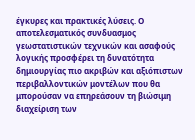έγκυρες και πρακτικές λύσεις. Ο αποτελεσματικός συνδυασμος γεωστατιστικών τεχνικών και ασαφούς λογικής προσφέρει τη δυνατότητα δημιουργίας πιο ακριβών και αξιόπιστων περιβαλλοντικών μοντέλων που θα μπορούσαν να επηρεάσουν τη βιώσιμη διαχείριση των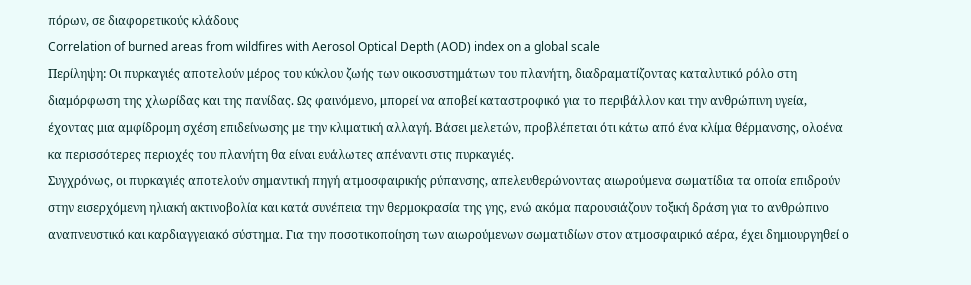πόρων, σε διαφορετικούς κλάδους
Correlation of burned areas from wildfires with Aerosol Optical Depth (AOD) index on a global scale
Περίληψη: Οι πυρκαγιές αποτελούν μέρος του κύκλου ζωής των οικοσυστημάτων του πλανήτη, διαδραματίζοντας καταλυτικό ρόλο στη διαμόρφωση της χλωρίδας και της πανίδας. Ως φαινόμενο, μπορεί να αποβεί καταστροφικό για το περιβάλλον και την ανθρώπινη υγεία, έχοντας μια αμφίδρομη σχέση επιδείνωσης με την κλιματική αλλαγή. Βάσει μελετών, προβλέπεται ότι κάτω από ένα κλίμα θέρμανσης, ολοένα κα περισσότερες περιοχές του πλανήτη θα είναι ευάλωτες απέναντι στις πυρκαγιές.
Συγχρόνως, οι πυρκαγιές αποτελούν σημαντική πηγή ατμοσφαιρικής ρύπανσης, απελευθερώνοντας αιωρούμενα σωματίδια τα οποία επιδρούν στην εισερχόμενη ηλιακή ακτινοβολία και κατά συνέπεια την θερμοκρασία της γης, ενώ ακόμα παρουσιάζουν τοξική δράση για το ανθρώπινο αναπνευστικό και καρδιαγγειακό σύστημα. Για την ποσοτικοποίηση των αιωρούμενων σωματιδίων στον ατμοσφαιρικό αέρα, έχει δημιουργηθεί ο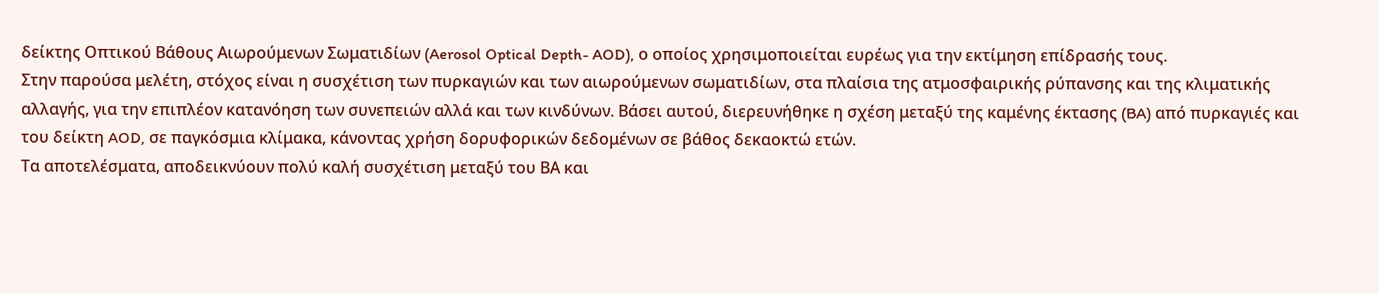δείκτης Οπτικού Βάθους Αιωρούμενων Σωματιδίων (Aerosol Optical Depth- AOD), ο οποίος χρησιμοποιείται ευρέως για την εκτίμηση επίδρασής τους.
Στην παρούσα μελέτη, στόχος είναι η συσχέτιση των πυρκαγιών και των αιωρούμενων σωματιδίων, στα πλαίσια της ατμοσφαιρικής ρύπανσης και της κλιματικής αλλαγής, για την επιπλέον κατανόηση των συνεπειών αλλά και των κινδύνων. Βάσει αυτού, διερευνήθηκε η σχέση μεταξύ της καμένης έκτασης (BA) από πυρκαγιές και του δείκτη AOD, σε παγκόσμια κλίμακα, κάνοντας χρήση δορυφορικών δεδομένων σε βάθος δεκαοκτώ ετών.
Τα αποτελέσματα, αποδεικνύουν πολύ καλή συσχέτιση μεταξύ του ΒΑ και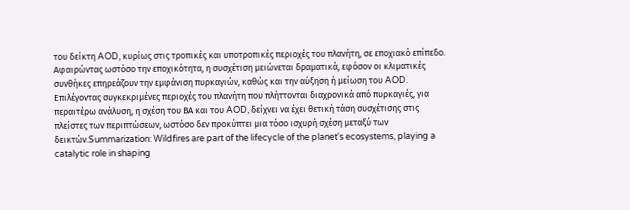του δείκτη AOD, κυρίως στις τροπικές και υποτροπικές περιοχές του πλανήτη, σε εποχιακό επίπεδο. Αφαιρώντας ωστόσο την εποχικότητα, η συσχέτιση μειώνεται δραματικά, εφόσον οι κλιματικές συνθήκες επηρεάζουν την εμφάνιση πυρκαγιών, καθώς και την αύξηση ή μείωση του AOD. Επιλέγοντας συγκεκριμένες περιοχές του πλανήτη που πλήττονται διαχρονικά από πυρκαγιές, για περαιτέρω ανάλυση, η σχέση του ΒΑ και του AOD, δείχνει να έχει θετική τάση συσχέτισης στις πλείστες των περιπτώσεων, ωστόσο δεν προκύπτει μια τόσο ισχυρή σχέση μεταξύ των δεικτών.Summarization: Wildfires are part of the lifecycle of the planet's ecosystems, playing a catalytic role in shaping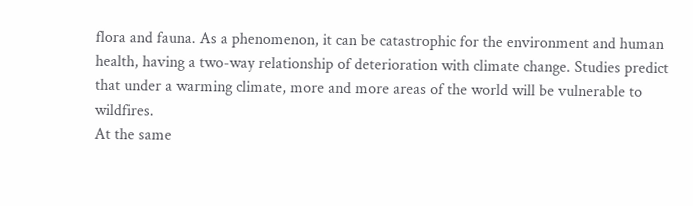flora and fauna. As a phenomenon, it can be catastrophic for the environment and human health, having a two-way relationship of deterioration with climate change. Studies predict that under a warming climate, more and more areas of the world will be vulnerable to wildfires.
At the same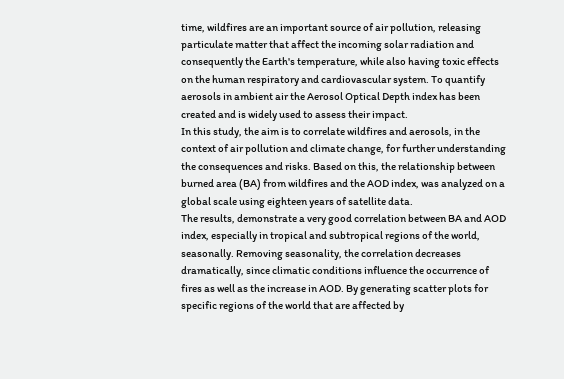time, wildfires are an important source of air pollution, releasing particulate matter that affect the incoming solar radiation and consequently the Earth's temperature, while also having toxic effects on the human respiratory and cardiovascular system. To quantify aerosols in ambient air the Aerosol Optical Depth index has been created and is widely used to assess their impact.
In this study, the aim is to correlate wildfires and aerosols, in the context of air pollution and climate change, for further understanding the consequences and risks. Based on this, the relationship between burned area (BA) from wildfires and the AOD index, was analyzed on a global scale using eighteen years of satellite data.
The results, demonstrate a very good correlation between BA and AOD index, especially in tropical and subtropical regions of the world, seasonally. Removing seasonality, the correlation decreases dramatically, since climatic conditions influence the occurrence of fires as well as the increase in AOD. By generating scatter plots for specific regions of the world that are affected by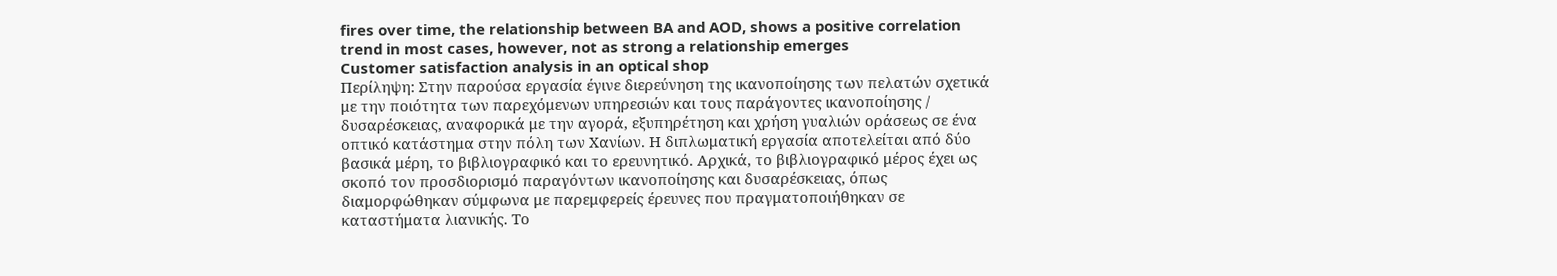fires over time, the relationship between BA and AOD, shows a positive correlation trend in most cases, however, not as strong a relationship emerges
Customer satisfaction analysis in an optical shop
Περίληψη: Στην παρούσα εργασία έγινε διερεύνηση της ικανοποίησης των πελατών σχετικά με την ποιότητα των παρεχόμενων υπηρεσιών και τους παράγοντες ικανοποίησης / δυσαρέσκειας, αναφορικά με την αγορά, εξυπηρέτηση και χρήση γυαλιών οράσεως σε ένα οπτικό κατάστημα στην πόλη των Χανίων. Η διπλωματική εργασία αποτελείται από δύο βασικά μέρη, το βιβλιογραφικό και το ερευνητικό. Αρχικά, το βιβλιογραφικό μέρος έχει ως σκοπό τον προσδιορισμό παραγόντων ικανοποίησης και δυσαρέσκειας, όπως διαμορφώθηκαν σύμφωνα με παρεμφερείς έρευνες που πραγματοποιήθηκαν σε καταστήματα λιανικής. Το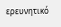ερευνητικό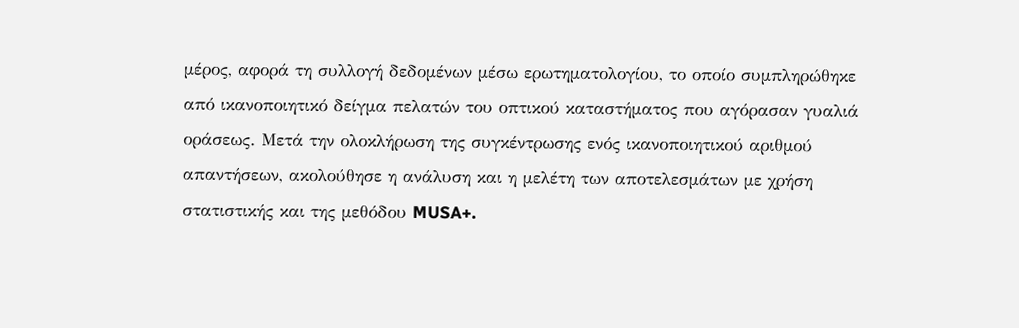μέρος, αφορά τη συλλογή δεδομένων μέσω ερωτηματολογίου, το οποίο συμπληρώθηκε από ικανοποιητικό δείγμα πελατών του οπτικού καταστήματος που αγόρασαν γυαλιά οράσεως. Μετά την ολοκλήρωση της συγκέντρωσης ενός ικανοποιητικού αριθμού απαντήσεων, ακολούθησε η ανάλυση και η μελέτη των αποτελεσμάτων με χρήση στατιστικής και της μεθόδου MUSA+.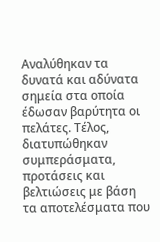Αναλύθηκαν τα δυνατά και αδύνατα σημεία στα οποία έδωσαν βαρύτητα οι πελάτες. Τέλος, διατυπώθηκαν συμπεράσματα, προτάσεις και βελτιώσεις με βάση τα αποτελέσματα που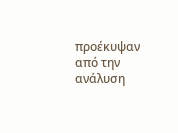προέκυψαν από την ανάλυση